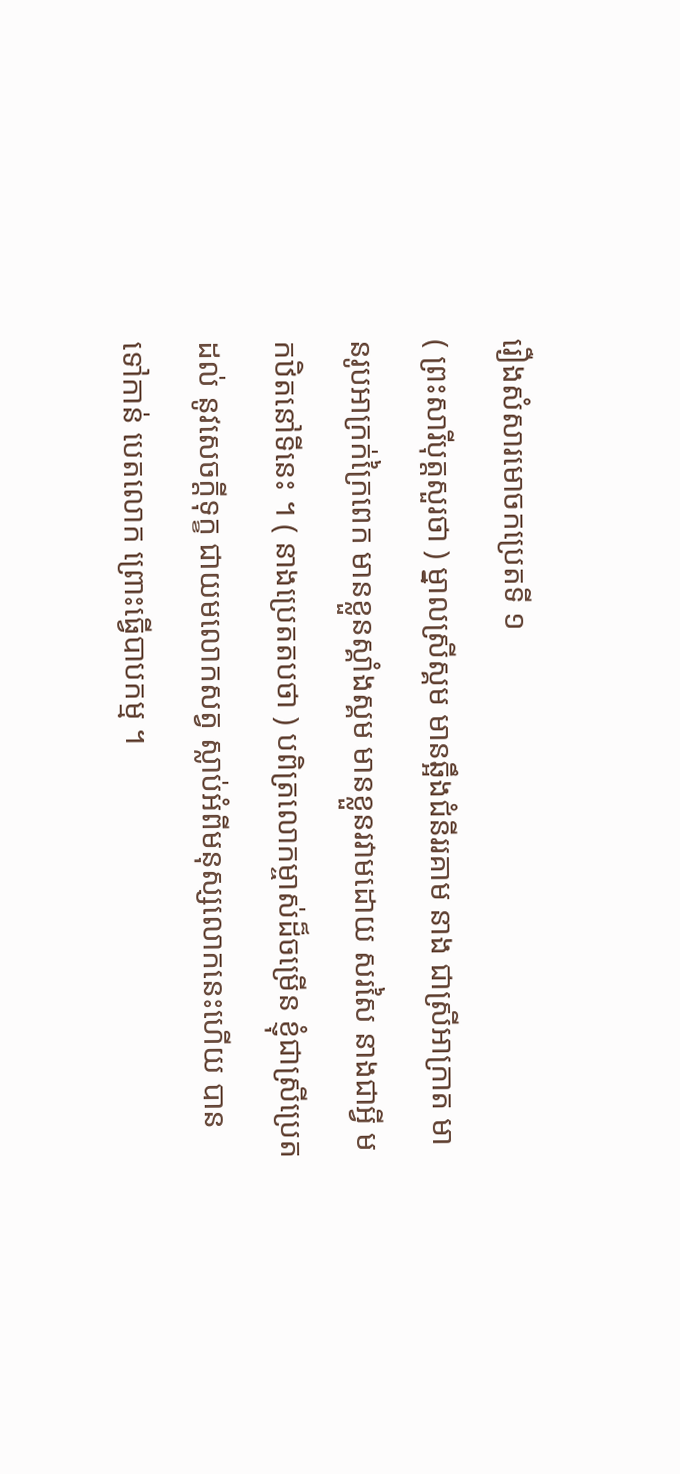រឿងសំសារមោចកប្រេតទី ១
( ព្រះសារីបុត្តសួរថា ) ម្នាលស្រីស្គម មានឆ្អឹងជំនីររគាម នាង ជាស្រីអាក្រាត មានរូបអាក្រក់ក្រៃពេក មានខ្លួនស្គាំងស្គម មានខ្លួនរវាមដោយ សរសៃ នាងជាអ្វី មកឋិតនៅទីនេះ ។ ( នាងប្រេតតបថា ) បពិត្រលោកម្ចាស់ដ៏ចម្រើន ខ្ញុំជាស្រីប្រេត ដល់ នូវសេចក្តីទុក្ខ ជាយមលោកសត្វ ស្លាប់អំពីមនុស្សលោកនេះហើយ បានទៅកាន់ បេតលោក ព្រោះធ្វើបាបកម្ម ។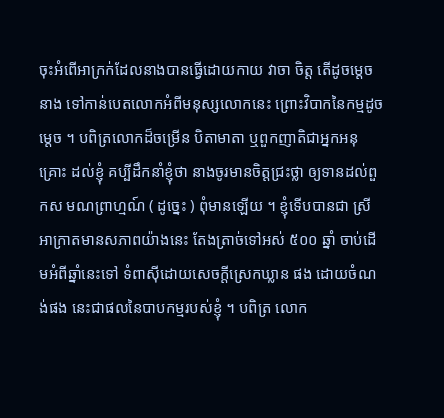ចុះអំពើអាក្រក់ដែលនាងបានធ្វើដោយកាយ វាចា ចិត្ត តើដូចម្តេច នាង ទៅកាន់បេតលោកអំពីមនុស្សលោកនេះ ព្រោះវិបាកនៃកម្មដូចម្តេច ។ បពិត្រលោកដ៏ចម្រើន បិតាមាតា ឬពួកញាតិជាអ្នកអនុគ្រោះ ដល់ខ្ញុំ គប្បីដឹកនាំខ្ញុំថា នាងចូរមានចិត្តជ្រះថ្លា ឲ្យទានដល់ពួកស មណព្រាហ្មណ៍ ( ដូច្នេះ ) ពុំមានឡើយ ។ ខ្ញុំទើបបានជា ស្រីអាក្រាតមានសភាពយ៉ាងនេះ តែងត្រាច់ទៅអស់ ៥០០ ឆ្នាំ ចាប់ដើមអំពីឆ្នាំនេះទៅ ទំពាស៊ីដោយសេចក្តីស្រេកឃ្លាន ផង ដោយចំណង់ផង នេះជាផលនៃបាបកម្មរបស់ខ្ញុំ ។ បពិត្រ លោក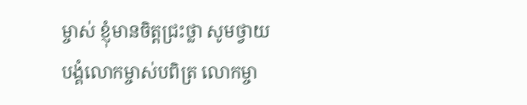ម្ចាស់ ខ្ញុំមានចិត្តជ្រះថ្លា សូមថ្វាយបង្គំលោកម្ចាស់បពិត្រ លោកម្ចា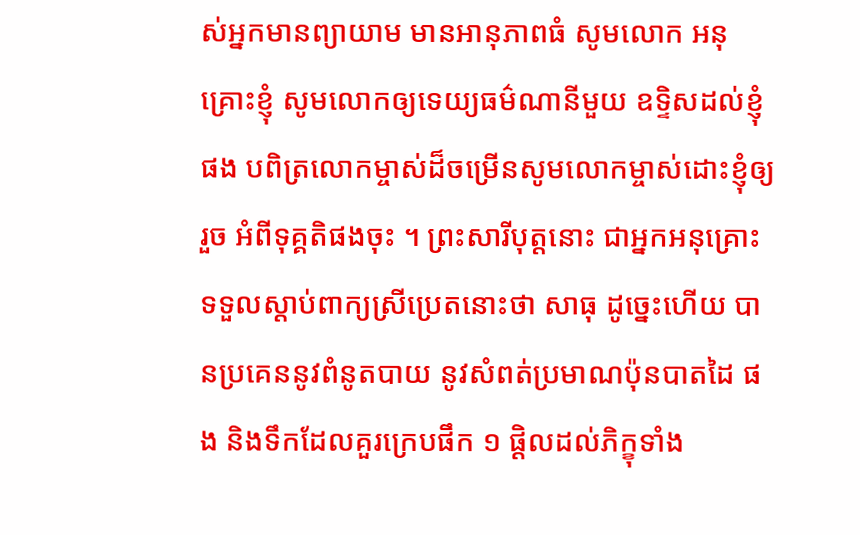ស់អ្នកមានព្យាយាម មានអានុភាពធំ សូមលោក អនុគ្រោះខ្ញុំ សូមលោកឲ្យទេយ្យធម៌ណានីមួយ ឧទ្ទិសដល់ខ្ញុំ ផង បពិត្រលោកម្ចាស់ដ៏ចម្រើនសូមលោកម្ចាស់ដោះខ្ញុំឲ្យរួច អំពីទុគ្គតិផងចុះ ។ ព្រះសារីបុត្តនោះ ជាអ្នកអនុគ្រោះ ទទួលស្តាប់ពាក្យស្រីប្រេតនោះថា សាធុ ដូច្នេះហើយ បានប្រគេននូវពំនូតបាយ នូវសំពត់ប្រមាណប៉ុនបាតដៃ ផង និងទឹកដែលគួរក្រេបផឹក ១ ផ្តិលដល់ភិក្ខុទាំង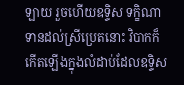ឡាយ រួចហើយឧទ្ទិស ទក្ខិណាទានដល់ស្រីប្រេតនោះ វិបាកក៏កើតឡើងក្នុងលំដាប់ដែលឧទ្ទិស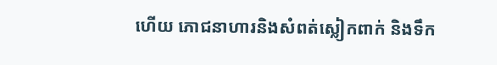ហើយ ភោជនាហារនិងសំពត់ស្លៀកពាក់ និងទឹក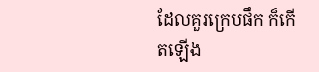ដែលគួរក្រេបផឹក ក៏កើតឡើង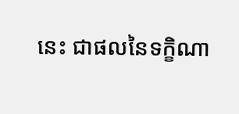នេះ ជាផលនៃទក្ខិណា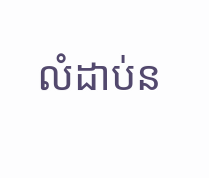លំដាប់ន